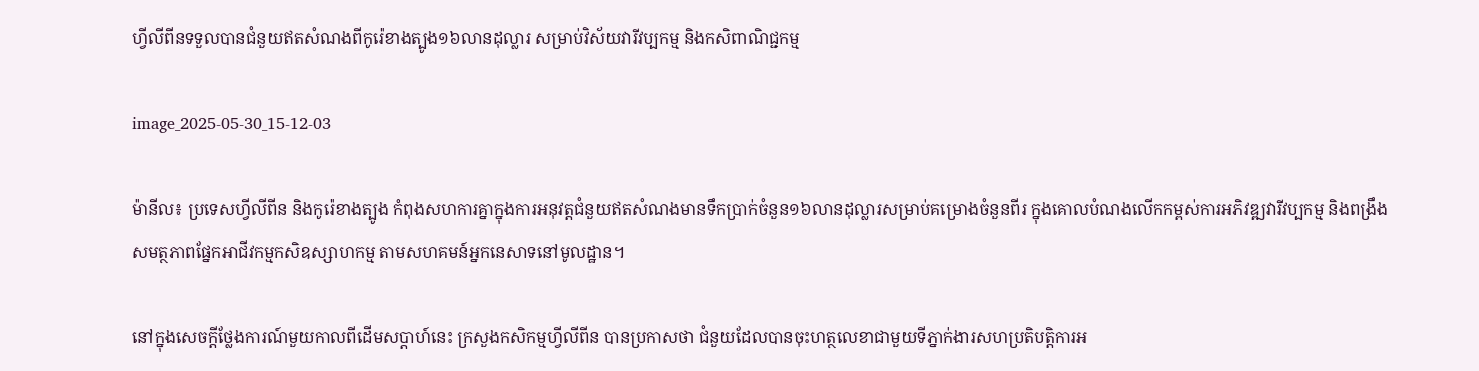ហ្វីលីពីនទទួលបានជំនួយឥតសំណងពីកូរ៉េខាងត្បូង១៦លានដុល្លារ សម្រាប់វិស័យវារីវប្បកម្ម និងកសិពាណិជ្ជកម្ម

image_2025-05-30_15-12-03

ម៉ានីល៖ ប្រទេសហ្វីលីពីន និងកូរ៉េខាងត្បូង កំពុងសហការគ្នាក្នុងការអនុវត្តជំនួយឥតសំណងមានទឹកប្រាក់ចំនួន១៦លានដុល្លារសម្រាប់គម្រោងចំនួនពីរ ក្នុងគោលបំណងលើកកម្ពស់ការអភិវឌ្ឍវារីវប្បកម្ម និងពង្រឹងសមត្ថភាពផ្នែកអាជីវកម្មកសិឧស្សាហកម្ម តាមសហគមន៍អ្នកនេសាទនៅមូលដ្ឋាន។

នៅក្នុងសេចក្តីថ្លែងការណ៍មួយកាលពីដើមសប្តាហ៍នេះ ក្រសួងកសិកម្មហ្វីលីពីន បានប្រកាសថា ជំនួយដែលបានចុះហត្ថលេខាជាមួយទីភ្នាក់ងារសហប្រតិបត្តិការអ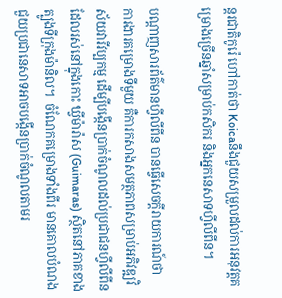ន្តរជាតិកូរ៉េ ហៅកាត់ថា Koicaនឹងជួយសម្រួលដល់ការអនុវត្តគម្រោងច្រើនឆ្នាំសម្រាប់កសិករ និងអ្នកនេសាទហ្វីលីពីន។

បណ្តាញសារព័ត៌មានហ្វីលីពីន បានធ្វើសេចក្តីរាយការណ៍ថា  ការងារគម្រោងទីមួយ គឺការកសាងសមត្ថភាពសម្រាប់អភិវឌ្ឍវិស័យវារីវប្បកម្ម ដើម្បីបង្កើនប្រាក់ចំណូលដល់ប្រជាជនហ្វីលីពីន ដែលរស់នៅក្នុងកោះ ឃ្វីម៉ារ៉ាស (Guimaras) ស្ថិតនៅភាគខាងត្បូងទីក្រុងម៉ានិល។  ចំណែកគម្រោងទាំងពីរ មានគោលបំណងជួយប្រជានេសាទអាចបង្កើនប្រាក់ចំណូលតាមរ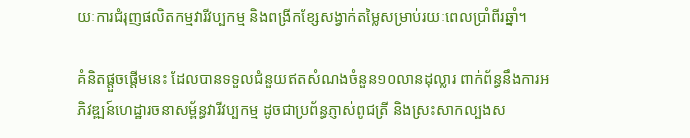យៈការជំរុញផលិតកម្មវារីវប្បកម្ម និងពង្រីកខ្សែសង្វាក់តម្លៃសម្រាប់រយៈពេលប្រាំពីរឆ្នាំ។

គំនិតផ្តួចផ្តើមនេះ ដែលបានទទួលជំនួយឥតសំណងចំនួន១០លានដុល្លារ ពាក់ព័ន្ធនឹងការអភិវឌ្ឍន៍ហេដ្ឋារចនាសម្ព័ន្ធវារីវប្បកម្ម ដូចជាប្រព័ន្ធភ្ញាស់ពូជត្រី និងស្រះសាកល្បងស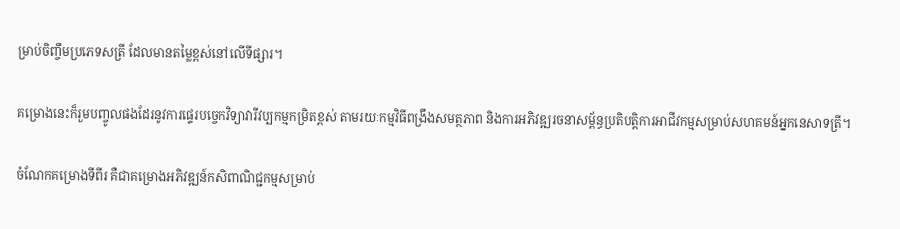ម្រាប់ចិញ្ចឹមប្រភេទសត្រី ដែលមានតម្លៃខ្ពស់នៅលើទីផ្សារ។

គម្រោងនេះក៏រួមបញ្ចូលផងដែរនូវការផ្ទេរបច្ចេកវិទ្យាវារីវប្បកម្មកម្រិតខ្ពស់ តាមរយៈកម្មវិធីពង្រឹងសមត្ថភាព និងការអភិវឌ្ឍរចនាសម្ព័ន្ធប្រតិបត្តិការអាជីវកម្មសម្រាប់សហគមន៍អ្នកនេសាទត្រី។

ចំណែកគម្រោងទីពីរ គឺជាគម្រោងអភិវឌ្ឍន៍កសិពាណិជ្ជកម្មសម្រាប់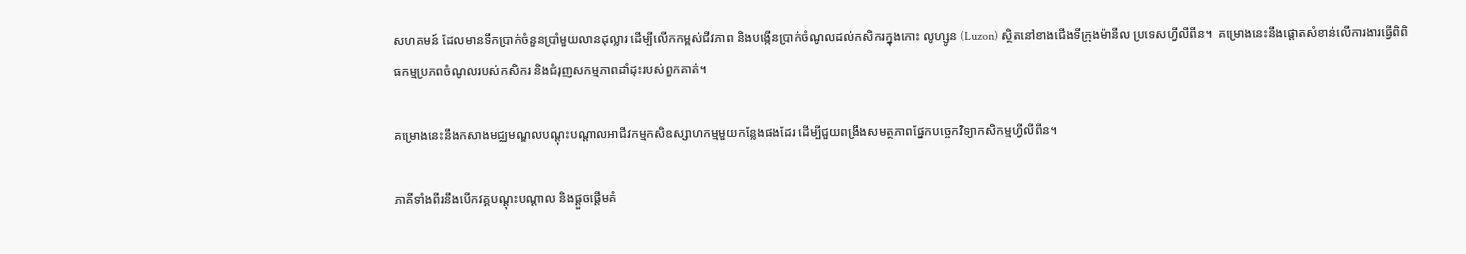សហគមន៍ ដែលមានទឹកប្រាក់ចំនួនប្រាំមួយលានដុល្លារ ដើម្បីលើកកម្ពស់ជីវភាព និងបង្កើនប្រាក់ចំណូលដល់កសិករក្នុងកោះ លូហ្សូន (Luzon) ស្ថិតនៅខាងជើងទីក្រុងម៉ានីល ប្រទេសហ្វីលីពីន។  គម្រោងនេះនឹងផ្តោតសំខាន់លើការងារធ្វើពិពិធកម្មប្រភពចំណូលរបស់កសិករ និងជំរុញសកម្មភាពដាំដុះរបស់ពួកគាត់។

គម្រោងនេះនឹងកសាងមជ្ឈមណ្ឌលបណ្ដុះបណ្ដាលអាជីវកម្មកសិឧស្សាហកម្មមួយកន្លែងផងដែរ ដើម្បីជួយពង្រឹងសមត្ថភាពផ្នែកបច្ចេកវិទ្យាកសិកម្មហ្វីលីពីន។

ភាគីទាំងពីរនឹងបើកវគ្គបណ្តុះបណ្តាល និងផ្តួចផ្តើមគំ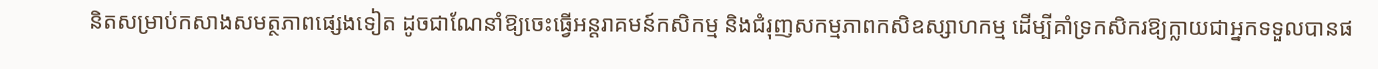និតសម្រាប់កសាងសមត្ថភាពផ្សេងទៀត ដូចជាណែនាំឱ្យចេះធ្វើអន្តរាគមន៍កសិកម្ម និងជំរុញសកម្មភាពកសិឧស្សាហកម្ម ដើម្បីគាំទ្រកសិករឱ្យក្លាយជាអ្នកទទួលបានផ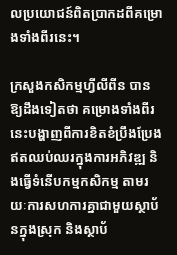លប្រយោជន៍ពិតប្រាកដពីគម្រោងទាំងពីរនេះ។

ក្រសួងកសិកម្មហ្វីលីពីន បានឱ្យដឹងទៀតថា គម្រោងទាំងពីរនេះបង្ហាញពីការខិតខំប្រឹងប្រែងឥតឈប់ឈរក្នុងការអភិវឌ្ឍ និងធ្វើទំនើបកម្មកសិកម្ម តាមរយៈការសហការគ្នាជាមួយស្ថាប័នក្នុងស្រុក និងស្ថាប័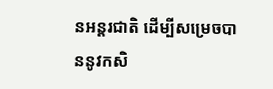នអន្តរជាតិ ដើម្បីសម្រេចបាននូវកសិ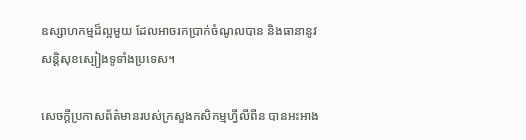ឧស្សាហកម្មដ៏ល្អមួយ ដែលអាចរកប្រាក់ចំណូលបាន និងធានានូវសន្តិសុខស្បៀងទូទាំងប្រទេស។

សេចក្តីប្រកាសព័ត៌មានរបស់ក្រសួងកសិកម្មហ្វីលីពីន បានអះអាង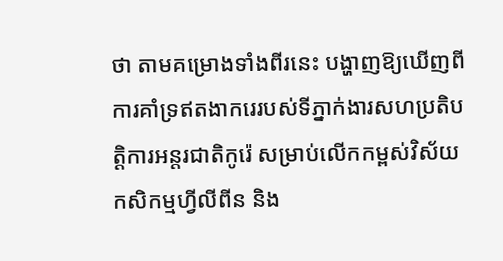ថា តាមគម្រោងទាំងពីរនេះ បង្ហាញឱ្យឃើញពីការគាំទ្រឥតងាករេរបស់ទីភ្នាក់ងារសហប្រតិបត្តិការអន្តរជាតិកូរ៉េ សម្រាប់លើកកម្ពស់វិស័យកសិកម្មហ្វីលីពីន និង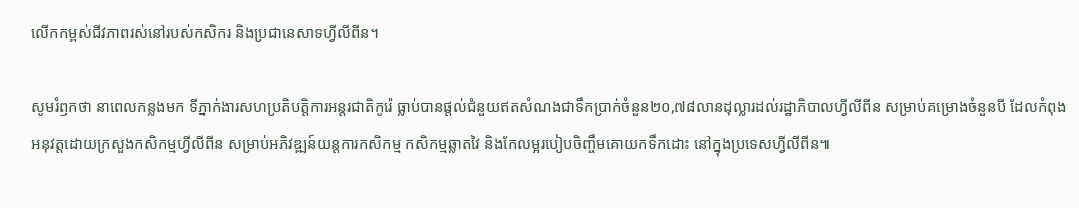លើកកម្ពស់ជីវភាពរស់នៅរបស់កសិករ និងប្រជានេសាទហ្វីលីពីន។

សូមរំឭកថា នាពេលកន្លងមក ទីភ្នាក់ងារសហប្រតិបត្តិការអន្តរជាតិកូរ៉េ ធ្លាប់បានផ្តល់ជំនួយឥតសំណងជាទឹកប្រាក់ចំនួន២០,៧៨លានដុល្លារដល់រដ្ឋាភិបាលហ្វីលីពីន សម្រាប់គម្រោងចំនួនបី ដែលកំពុងអនុវត្តដោយក្រសួងកសិកម្មហ្វីលីពីន សម្រាប់អភិវឌ្ឍន៍យន្តការកសិកម្ម កសិកម្មឆ្លាតវៃ និងកែលម្អរបៀបចិញ្ចឹមគោយកទឹកដោះ នៅក្នុងប្រទេសហ្វីលីពីន៕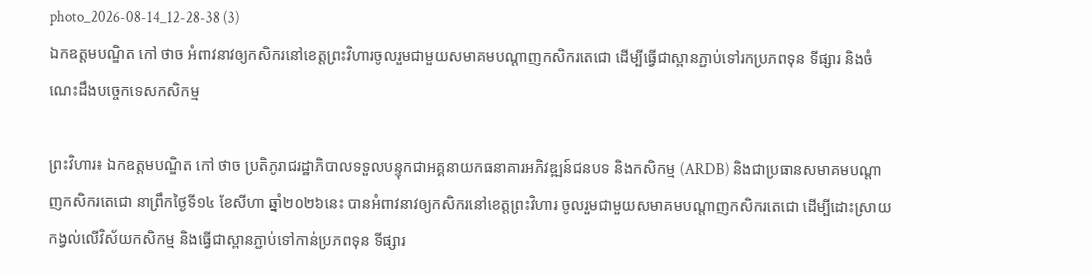photo_2026-08-14_12-28-38 (3)
ឯកឧត្តមបណ្ឌិត កៅ ថាច អំពាវនាវឲ្យកសិករនៅខេត្តព្រះវិហារចូលរួមជាមួយសមាគមបណ្តាញកសិករតេជោ ដើម្បីធ្វើជាស្ពានភ្ជាប់ទៅរកប្រភពទុន ទីផ្សារ និងចំណេះដឹងបច្ចេកទេសកសិកម្ម

ព្រះវិហារ៖ ឯកឧត្តមបណ្ឌិត កៅ ថាច ប្រតិភូរាជរដ្ឋាភិបាលទទួលបន្ទុកជាអគ្គនាយកធនាគារអភិវឌ្ឍន៍ជនបទ និងកសិកម្ម (ARDB) និងជាប្រធានសមាគមបណ្តាញកសិករតេជោ នាព្រឹកថ្ងៃទី១៤ ខែសីហា ឆ្នាំ២០២៦នេះ បានអំពាវនាវឲ្យកសិករនៅខេត្តព្រះវិហារ ចូលរួមជាមួយសមាគមបណ្តាញកសិករតេជោ ដើម្បីដោះស្រាយកង្វល់លើវិស័យកសិកម្ម និងធ្វើជាស្ពានភ្ជាប់ទៅកាន់ប្រភពទុន ទីផ្សារ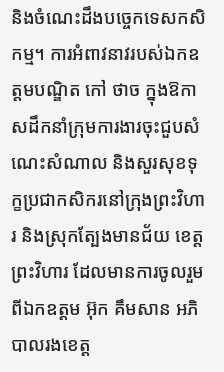និងចំណេះដឹងបច្ចេកទេសកសិកម្ម។ ការអំពាវនាវរបស់ឯកឧត្តមបណ្ឌិត កៅ ថាច ក្នុងឱកាសដឹកនាំក្រុមការងារចុះជួបសំណេះសំណាល និងសួរសុខទុក្ខប្រជាកសិករនៅក្រុងព្រះវិហារ និងស្រុកត្បែងមានជ័យ ខេត្តព្រះវិហារ ដែលមានការចូលរួមពីឯកឧត្តម អ៊ុក គឹមសាន អភិបាលរងខេត្ត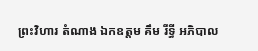ព្រះវិហារ តំណាង ឯកឧត្តម គឹម រីទ្ធី អភិបាល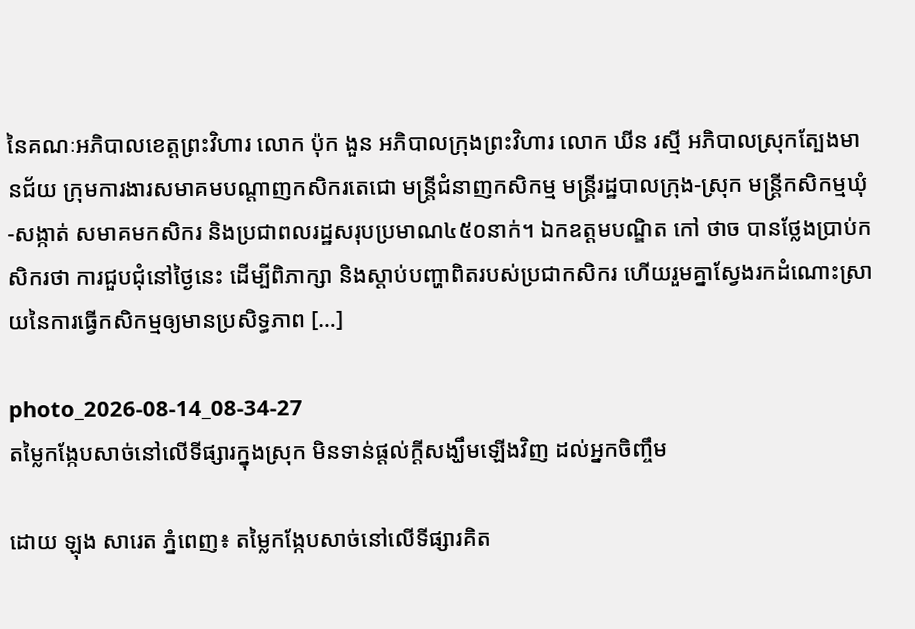នៃគណៈអភិបាលខេត្តព្រះវិហារ លោក ប៉ុក ងួន អភិបាលក្រុងព្រះវិហារ លោក ឃីន រស្មី អភិបាលស្រុកត្បែងមានជ័យ ក្រុមការងារសមាគមបណ្តាញកសិករតេជោ មន្ត្រីជំនាញកសិកម្ម មន្ត្រីរដ្ឋបាលក្រុង-ស្រុក មន្ត្រីកសិកម្មឃុំ-សង្កាត់ សមាគមកសិករ និងប្រជាពលរដ្ឋសរុបប្រមាណ៤៥០នាក់។ ឯកឧត្តមបណ្ឌិត កៅ ថាច បានថ្លែងប្រាប់កសិករថា ការជួបជុំនៅថ្ងៃនេះ ដើម្បីពិភាក្សា និងស្តាប់បញ្ហាពិតរបស់ប្រជាកសិករ ហើយរួមគ្នាស្វែងរកដំណោះស្រាយនៃការធ្វើកសិកម្មឲ្យមានប្រសិទ្ធភាព […]

photo_2026-08-14_08-34-27
តម្លៃកង្កែបសាច់នៅលើទីផ្សារក្នុងស្រុក មិនទាន់ផ្តល់ក្តីសង្ឃឹមឡើងវិញ ដល់អ្នកចិញ្ចឹម

ដោយ ឡុង សារេត ភ្នំពេញ៖ តម្លៃកង្កែបសាច់នៅលើទីផ្សារគិត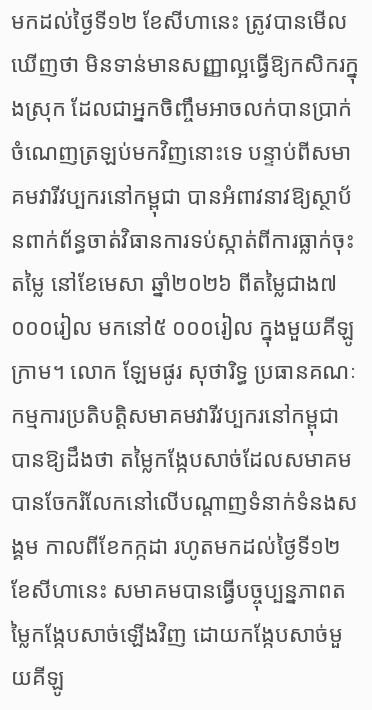មកដល់ថ្ងៃទី១២ ខែសីហានេះ ត្រូវបានមើលឃើញថា មិនទាន់មានសញ្ញាល្អធ្វើឱ្យកសិករក្នុងស្រុក ដែលជាអ្នកចិញ្ចឹមអាចលក់បានប្រាក់ចំណេញត្រឡប់មកវិញនោះទេ បន្ទាប់ពីសមាគមវារីវប្បករនៅកម្ពុជា បានអំពាវនាវឱ្យស្ថាប័នពាក់ព័ន្ធចាត់វិធានការទប់ស្កាត់ពីការធ្លាក់ចុះតម្លៃ នៅខែមេសា ឆ្នាំ២០២៦ ពីតម្លៃជាង៧ ០០០រៀល មកនៅ៥ ០០០រៀល ក្នុងមួយគីឡូក្រាម។ លោក ឡែមផូរ សុថារិទ្ធ ប្រធានគណៈកម្មការប្រតិបត្តិសមាគមវារីវប្បករនៅកម្ពុជា បានឱ្យដឹងថា តម្លៃកង្កែបសាច់ដែលសមាគមបានចែករំលែកនៅលើបណ្តាញទំនាក់ទំនងសង្គម កាលពីខែកក្កដា រហូតមកដល់ថ្ងៃទី១២ ខែសីហានេះ សមាគមបានធ្វើបច្ចុប្បន្នភាពតម្លៃកង្កែបសាច់ឡើងវិញ ដោយកង្កែបសាច់មួយគីឡូ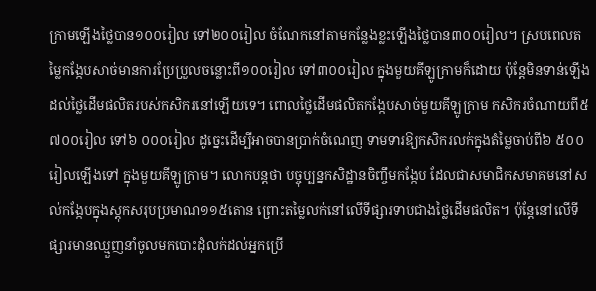ក្រាមឡើងថ្លៃបាន១០០រៀល ទៅ២០០រៀល ចំណែកនៅតាមកន្លែងខ្លះឡើងថ្លៃបាន៣០០រៀល។ ស្របពេលតម្លៃកង្កែបសាច់មានការប្រែប្រួលចន្លោះពី១០០រៀល ទៅ៣០០រៀល ក្នុងមួយគីឡូក្រាមក៏ដោយ ប៉ុន្តែមិនទាន់ឡើងដល់ថ្លៃដើមផលិតរបស់កសិករនៅឡើយទេ។ ពោលថ្លៃដើមផលិតកង្កែបសាច់មួយគីឡូក្រាម កសិករចំណាយពី៥ ៧០០រៀល ទៅ៦ ០០០រៀល ដូច្នេះដើម្បីអាចបានប្រាក់ចំណេញ ទាមទារឱ្យកសិករលក់ក្នុងតំម្លៃចាប់ពី៦ ៥០០រៀលឡើងទៅ ក្នុងមួយគីឡូក្រាម។ លោកបន្តថា បច្ចុប្បន្នកសិដ្ឋានចិញ្ចឹមកង្កែប ដែលជាសមាជិកសមាគមនៅសល់កង្កែបក្នុងស្តុកសរុបប្រមាណ១១៥តោន ព្រោះតម្លៃលក់នៅលើទីផ្សារទាបជាងថ្លៃដើមផលិត។ ប៉ុន្តែនៅលើទីផ្សារមានឈ្មួញនាំចូលមកបោះដុំលក់ដល់អ្នកប្រើ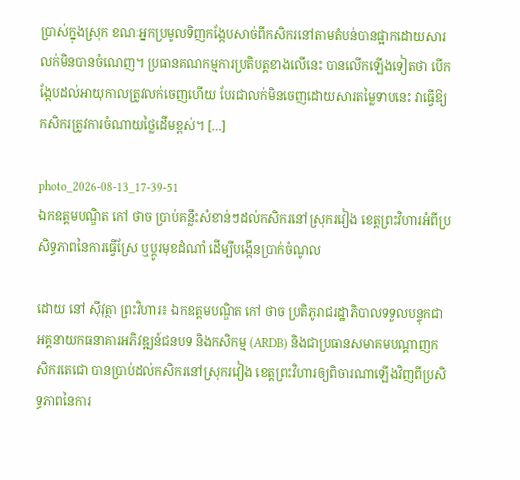ប្រាស់ក្នុងស្រុក ខណៈអ្នកប្រមូលទិញកង្កែបសាច់ពីកសិករនៅតាមតំបន់បានផ្អាកដោយសារលក់មិនបានចំណេញ។ ប្រធានគណកម្មការប្រតិបត្តខាងលើនេះ បានលើកឡើងទៀតថា បើកង្កែបដល់អាយុកាលត្រូវលក់ចេញហើយ បែរជាលក់មិនចេញដោយសារតម្លៃទាបនេះ វាធ្វើឱ្យកសិករត្រូវការចំណាយថ្លៃដើមខ្ពស់។ […]

photo_2026-08-13_17-39-51
ឯកឧត្តមបណ្ឌិត កៅ ថាច ប្រាប់គន្លឹះសំខាន់ៗដល់កសិករនៅស្រុករវៀង ខេត្តព្រះវិហារអំពីប្រសិទ្ធភាពនៃការធ្វើស្រែ ឬប្តូរមុខដំណាំ ដើម្បីបង្កើនប្រាក់ចំណូល

ដោយ នៅ ស៊ីវុត្ថា ព្រះវិហារ៖ ឯកឧត្តមបណ្ឌិត កៅ ថាច ប្រតិភូរាជរដ្ឋាភិបាលទទួលបន្ទុកជាអគ្គនាយកធនាគារអភិវឌ្ឍន៍ជនបទ និងកសិកម្ម (ARDB) និងជាប្រធានសមាគមបណ្តាញកសិករតេជោ បានប្រាប់ដល់កសិករនៅស្រុករវៀង ខេត្តព្រះវិហារឲ្យពិចារណាឡើងវិញពីប្រសិទ្ធភាពនៃការ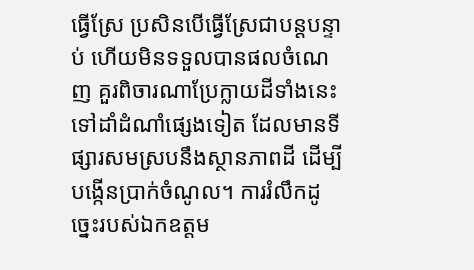ធ្វើស្រែ ប្រសិនបើធ្វើស្រែជាបន្តបន្ទាប់ ហើយមិនទទួលបានផលចំណេញ គួរពិចារណាប្រែក្លាយដីទាំងនេះទៅដាំដំណាំផ្សេងទៀត ដែលមានទីផ្សារសមស្របនឹងស្ថានភាពដី ដើម្បីបង្កើនប្រាក់ចំណូល។ ការរំលឹកដូច្នេះរបស់ឯកឧត្តម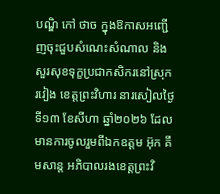បណ្ឌិ កៅ ថាច ក្នុងឱកាសអញ្ជើញចុះជួបសំណេះសំណាល និងសួរសុខទុក្ខប្រជាកសិករនៅស្រុករវៀង ខេត្តព្រះវិហារ នារសៀលថ្ងៃទី១៣ ខែសីហា ឆ្នាំ២០២៦ ដែលមានការចូលរួមពីឯកឧត្តម អ៊ុក គឹមសាន្ត អភិបាលរងខេត្តព្រះវិ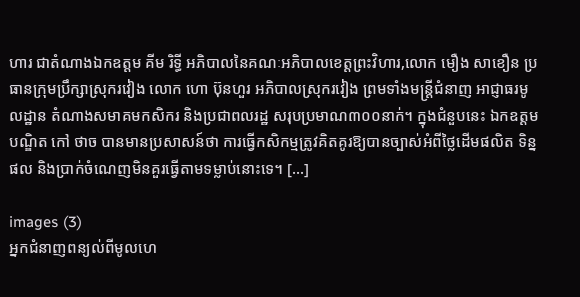ហារ ជាតំណាងឯកឧត្តម គីម រិទ្ធី អភិបាលនៃគណៈអភិបាលខេត្តព្រះវិហារ,លោក មឿង សាខឿន ប្រធានក្រុមប្រឹក្សាស្រុករវៀង លោក ហោ ប៊ុនហួរ អភិបាលស្រុករវៀង ព្រមទាំងមន្ត្រីជំនាញ អាជ្ញាធរមូលដ្ឋាន តំណាងសមាគមកសិករ និងប្រជាពលរដ្ឋ សរុបប្រមាណ៣០០នាក់។ ក្នុងជំនួបនេះ ឯកឧត្តមបណ្ឌិត កៅ ថាច បានមានប្រសាសន៍ថា ការធ្វើកសិកម្មត្រូវគិតគូរឱ្យបានច្បាស់អំពីថ្លៃដើមផលិត ទិន្នផល និងប្រាក់ចំណេញមិនគួរធ្វើតាមទម្លាប់នោះទេ។ […]

images (3)
អ្នកជំនាញពន្យល់ពីមូលហេ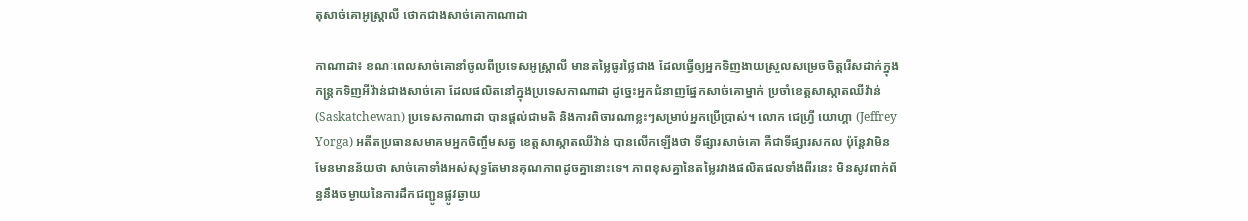តុសាច់គោអូស្ត្រាលី ថោកជាងសាច់គោកាណាដា

កាណាដា៖ ខណៈពេលសាច់គោនាំចូលពីប្រទេសអូស្ត្រាលី មានតម្លៃធូរថ្លៃជាង ដែលធ្វើឲ្យអ្នកទិញងាយស្រួលសម្រេចចិត្តរើសដាក់ក្នុងកន្ត្រកទិញអីវ៉ាន់ជាងសាច់គោ ដែលផលិតនៅក្នុងប្រទេសកាណាដា ដូច្នេះអ្នកជំនាញផ្នែកសាច់គោម្នាក់ ប្រចាំខេត្តសាស្កាតឈីវ៉ាន់ (Saskatchewan) ប្រទេសកាណាដា បានផ្តល់ជាមតិ និងការពិចារណាខ្លះៗសម្រាប់អ្នកប្រើប្រាស់។ លោក ជេហ្វ្រី យោហ្គា (Jeffrey Yorga) អតីតប្រធានសមាគមអ្នកចិញ្ចឹមសត្វ ខេត្តសាស្កាតឈីវ៉ាន់ បានលើកឡើងថា ទីផ្សារសាច់គោ គឺជាទីផ្សារសកល ប៉ុន្តែវាមិនមែនមានន័យថា សាច់គោទាំងអស់សុទ្ធតែមានគុណភាពដូចគ្នានោះទេ។ ភាពខុសគ្នានៃតម្លៃរវាងផលិតផលទាំងពីរនេះ មិនសូវពាក់ព័ន្ធនឹងចម្ងាយនៃការដឹកជញ្ជូនផ្លូវឆ្ងាយ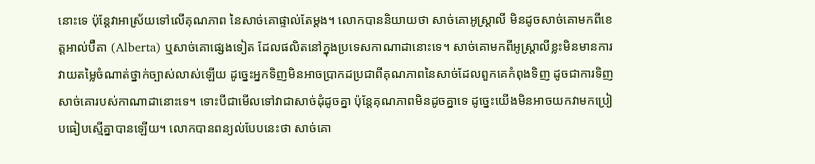នោះទេ ប៉ុន្តែវាអាស្រ័យទៅលើគុណភាព នៃសាច់គោផ្ទាល់តែម្តង។ លោកបាននិយាយថា សាច់គោអូស្ត្រាលី មិនដូចសាច់គោមកពីខេត្តអាល់ប៊ឺតា (Alberta) ឬសាច់គោផ្សេងទៀត ដែលផលិតនៅក្នុងប្រទេសកាណាដានោះទេ។ សាច់គោមកពីអូស្ត្រាលីខ្លះមិនមានការវាយតម្លៃចំណាត់ថ្នាក់ច្បាស់លាស់ឡើយ ដូច្នេះអ្នកទិញមិនអាចប្រាកដប្រជាពីគុណភាពនៃសាច់ដែលពួកគេកំពុងទិញ ដូចជាការទិញសាច់គោរបស់កាណាដានោះទេ។ ទោះបីជាមើលទៅវាជាសាច់ដុំដូចគ្នា ប៉ុន្តែគុណភាពមិនដូចគ្នាទេ ដូច្នេះយើងមិនអាចយកវាមកប្រៀបធៀបស្មើគ្នាបានឡើយ។ លោកបានពន្យល់បែបនេះថា សាច់គោ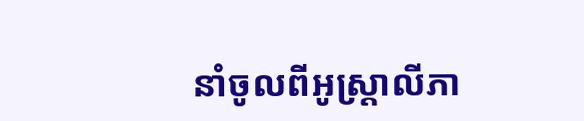នាំចូលពីអូស្ត្រាលីភា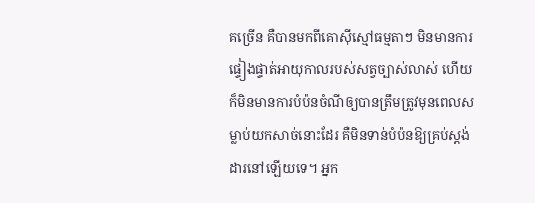គច្រើន គឺបានមកពីគោស៊ីស្មៅធម្មតាៗ មិនមានការផ្ទៀងផ្ទាត់អាយុកាលរបស់សត្វច្បាស់លាស់ ហើយក៏មិនមានការបំប៉នចំណីឲ្យបានត្រឹមត្រូវមុនពេលសម្លាប់យកសាច់នោះដែរ គឺមិនទាន់បំប៉នឱ្យគ្រប់ស្តង់ដារនៅឡើយទេ។ អ្នក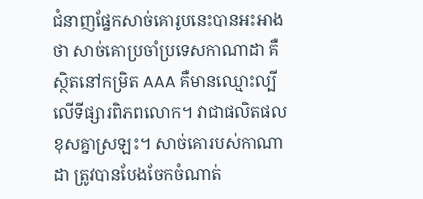ជំនាញផ្នែកសាច់គោរូបនេះបានអះអាងថា សាច់គោប្រចាំប្រទេសកាណាដា គឺស្ថិតនៅកម្រិត AAA គឺមានឈ្មោះល្បីលើទីផ្សារពិភពលោក។ វាជាផលិតផលខុសគ្នាស្រឡះ។ សាច់គោរបស់កាណាដា ត្រូវបានបែងចែកចំណាត់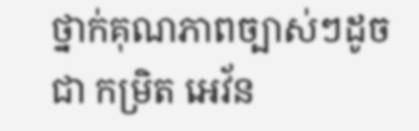ថ្នាក់គុណភាពច្បាស់ៗដូចជា កម្រិត អេវ័ន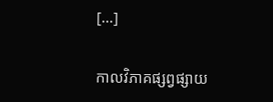[…]

កាលវិភាគផ្សព្វផ្សាយ